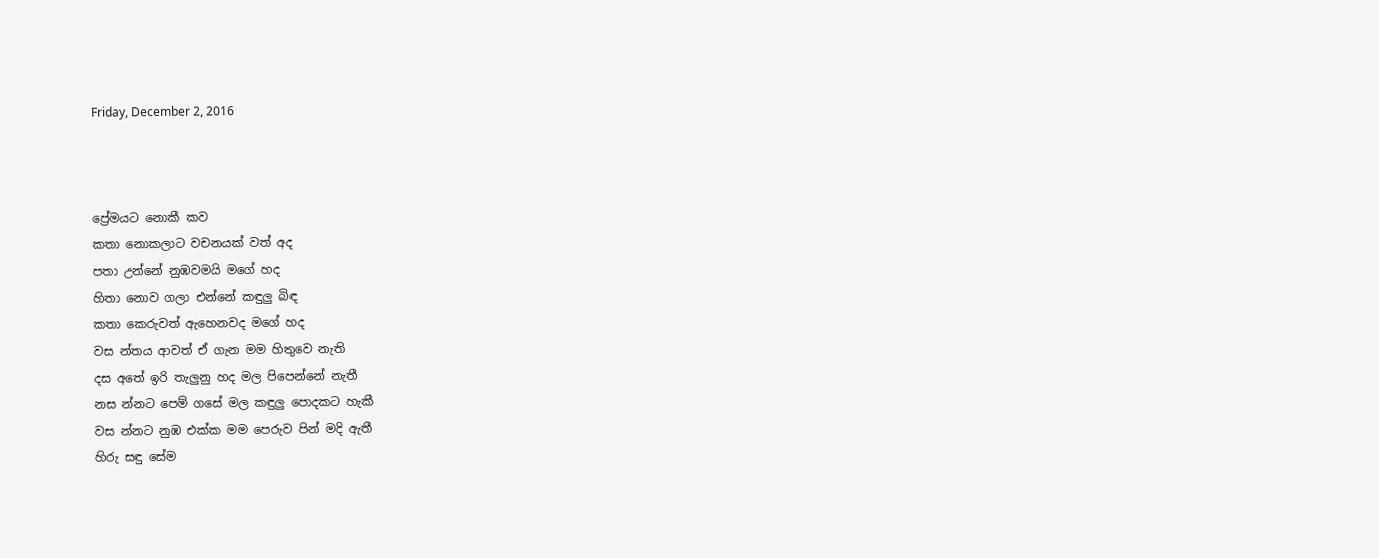Friday, December 2, 2016



ප්‍රේමයට නොකී කව
කතා නොකලාට වචනයක් වත් අද
පතා උන්නේ නුඹවමයි මගේ හද
හිතා නොව ගලා එන්නේ කඳුලු බිඳ
කතා කෙරුවත් ඇහෙනවද මගේ හද
වස න්තය ආවත් ඒ ගැන මම හිතුවෙ නැති
දස අතේ ඉරි තැලුනු හද මල පිපෙන්නේ නැතී
නස න්නට පෙම් ගසේ මල කඳුලු පොදකට හැකී
වස න්නට නුඹ එක්ක මම පෙරුව පින් මදි ඇතී
හිරු සඳු සේම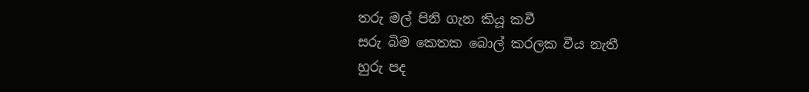තරු මල් පිනි ගැන කියූ කවී
සරු බිම කෙතක බොල් කරලක වීය නැතී
හුරු පද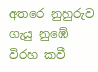අතරෙ නුහුරුව ගැයු නුඹේ විරහ කවී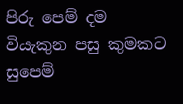පිරු පෙම් දම වියැකුන පසු කුමකට සුපෙම්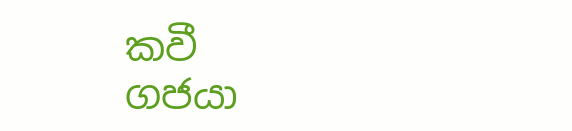කවී
ගජයා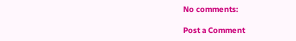No comments:

Post a Comment